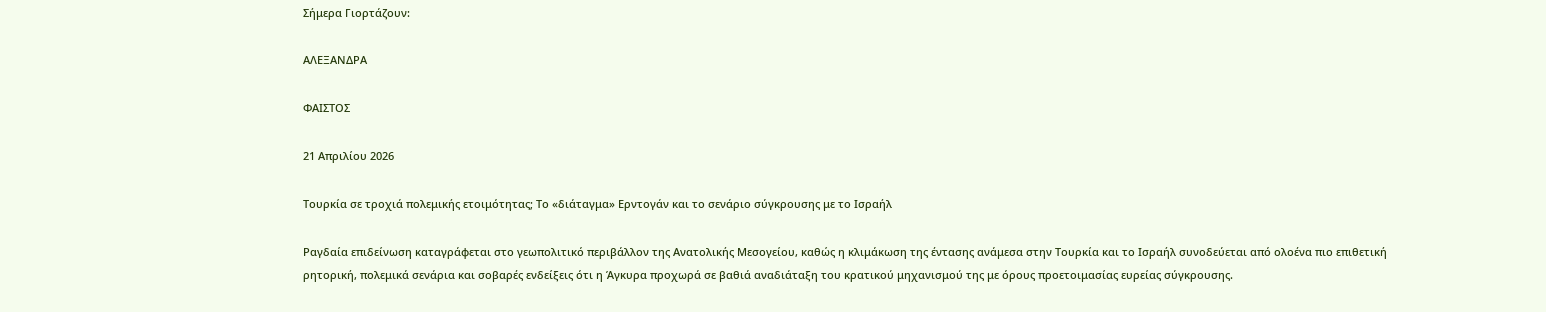Σήμερα Γιορτάζουν:

ΑΛΕΞΑΝΔΡΑ

ΦΑΙΣΤΟΣ

21 Απριλίου 2026

Τουρκία σε τροχιά πολεμικής ετοιμότητας; Το «διάταγμα» Ερντογάν και το σενάριο σύγκρουσης με το Ισραήλ

Ραγδαία επιδείνωση καταγράφεται στο γεωπολιτικό περιβάλλον της Ανατολικής Μεσογείου, καθώς η κλιμάκωση της έντασης ανάμεσα στην Τουρκία και το Ισραήλ συνοδεύεται από ολοένα πιο επιθετική ρητορική, πολεμικά σενάρια και σοβαρές ενδείξεις ότι η Άγκυρα προχωρά σε βαθιά αναδιάταξη του κρατικού μηχανισμού της με όρους προετοιμασίας ευρείας σύγκρουσης.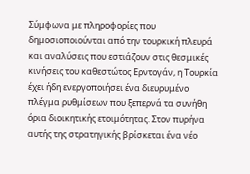Σύμφωνα με πληροφορίες που δημοσιοποιούνται από την τουρκική πλευρά και αναλύσεις που εστιάζουν στις θεσμικές κινήσεις του καθεστώτος Ερντογάν, η Τουρκία έχει ήδη ενεργοποιήσει ένα διευρυμένο πλέγμα ρυθμίσεων που ξεπερνά τα συνήθη όρια διοικητικής ετοιμότητας. Στον πυρήνα αυτής της στρατηγικής βρίσκεται ένα νέο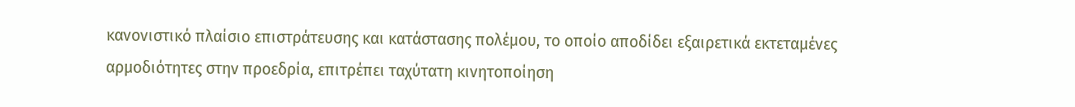κανονιστικό πλαίσιο επιστράτευσης και κατάστασης πολέμου, το οποίο αποδίδει εξαιρετικά εκτεταμένες αρμοδιότητες στην προεδρία, επιτρέπει ταχύτατη κινητοποίηση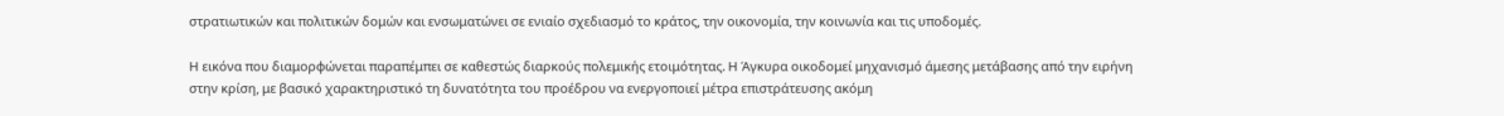στρατιωτικών και πολιτικών δομών και ενσωματώνει σε ενιαίο σχεδιασμό το κράτος, την οικονομία, την κοινωνία και τις υποδομές.

Η εικόνα που διαμορφώνεται παραπέμπει σε καθεστώς διαρκούς πολεμικής ετοιμότητας. Η Άγκυρα οικοδομεί μηχανισμό άμεσης μετάβασης από την ειρήνη στην κρίση, με βασικό χαρακτηριστικό τη δυνατότητα του προέδρου να ενεργοποιεί μέτρα επιστράτευσης ακόμη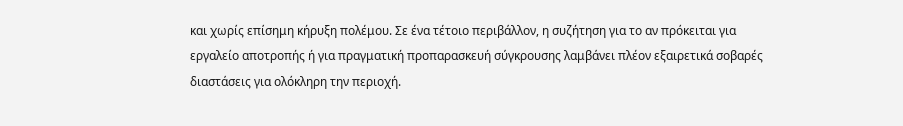και χωρίς επίσημη κήρυξη πολέμου. Σε ένα τέτοιο περιβάλλον, η συζήτηση για το αν πρόκειται για εργαλείο αποτροπής ή για πραγματική προπαρασκευή σύγκρουσης λαμβάνει πλέον εξαιρετικά σοβαρές διαστάσεις για ολόκληρη την περιοχή.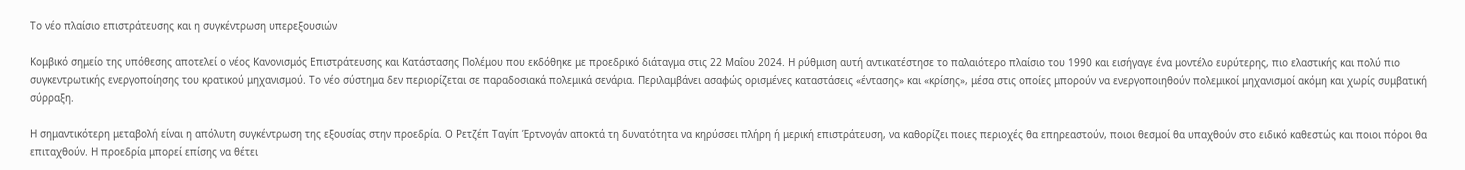Το νέο πλαίσιο επιστράτευσης και η συγκέντρωση υπερεξουσιών

Κομβικό σημείο της υπόθεσης αποτελεί ο νέος Κανονισμός Επιστράτευσης και Κατάστασης Πολέμου που εκδόθηκε με προεδρικό διάταγμα στις 22 Μαΐου 2024. Η ρύθμιση αυτή αντικατέστησε το παλαιότερο πλαίσιο του 1990 και εισήγαγε ένα μοντέλο ευρύτερης, πιο ελαστικής και πολύ πιο συγκεντρωτικής ενεργοποίησης του κρατικού μηχανισμού. Το νέο σύστημα δεν περιορίζεται σε παραδοσιακά πολεμικά σενάρια. Περιλαμβάνει ασαφώς ορισμένες καταστάσεις «έντασης» και «κρίσης», μέσα στις οποίες μπορούν να ενεργοποιηθούν πολεμικοί μηχανισμοί ακόμη και χωρίς συμβατική σύρραξη.

Η σημαντικότερη μεταβολή είναι η απόλυτη συγκέντρωση της εξουσίας στην προεδρία. Ο Ρετζέπ Ταγίπ Έρτνογάν αποκτά τη δυνατότητα να κηρύσσει πλήρη ή μερική επιστράτευση, να καθορίζει ποιες περιοχές θα επηρεαστούν, ποιοι θεσμοί θα υπαχθούν στο ειδικό καθεστώς και ποιοι πόροι θα επιταχθούν. Η προεδρία μπορεί επίσης να θέτει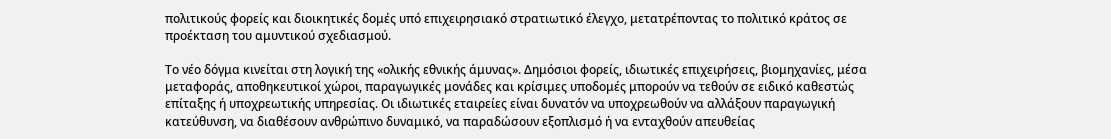πολιτικούς φορείς και διοικητικές δομές υπό επιχειρησιακό στρατιωτικό έλεγχο, μετατρέποντας το πολιτικό κράτος σε προέκταση του αμυντικού σχεδιασμού.

Το νέο δόγμα κινείται στη λογική της «ολικής εθνικής άμυνας». Δημόσιοι φορείς, ιδιωτικές επιχειρήσεις, βιομηχανίες, μέσα μεταφοράς, αποθηκευτικοί χώροι, παραγωγικές μονάδες και κρίσιμες υποδομές μπορούν να τεθούν σε ειδικό καθεστώς επίταξης ή υποχρεωτικής υπηρεσίας. Οι ιδιωτικές εταιρείες είναι δυνατόν να υποχρεωθούν να αλλάξουν παραγωγική κατεύθυνση, να διαθέσουν ανθρώπινο δυναμικό, να παραδώσουν εξοπλισμό ή να ενταχθούν απευθείας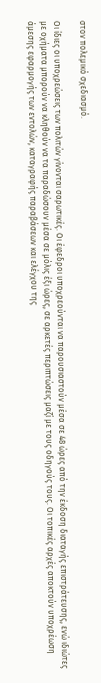στον πολεμικό σχεδιασμό.

Οι ίδιες οι υποχρεώσεις των πολιτών γίνονται σαρωτικές. Οι έφεδροι υποχρεούνται να παρουσιαστούν μέσα σε 48 ώρες από την έκδοση διαταγής επιστράτευσης, ενώ ιδιώτες με οχήματα μπορούν να κληθούν να τα παραδώσουν μέσα σε μόλις έξι ώρες, σε αρκετές περιπτώσεις μαζί με τους οδηγούς τους. Οι τοπικές αρχές αποκτούν υποχρέωση άμεσης εφαρμογής των εντολών, καταγραφής παραβάσεων και ελέγχου της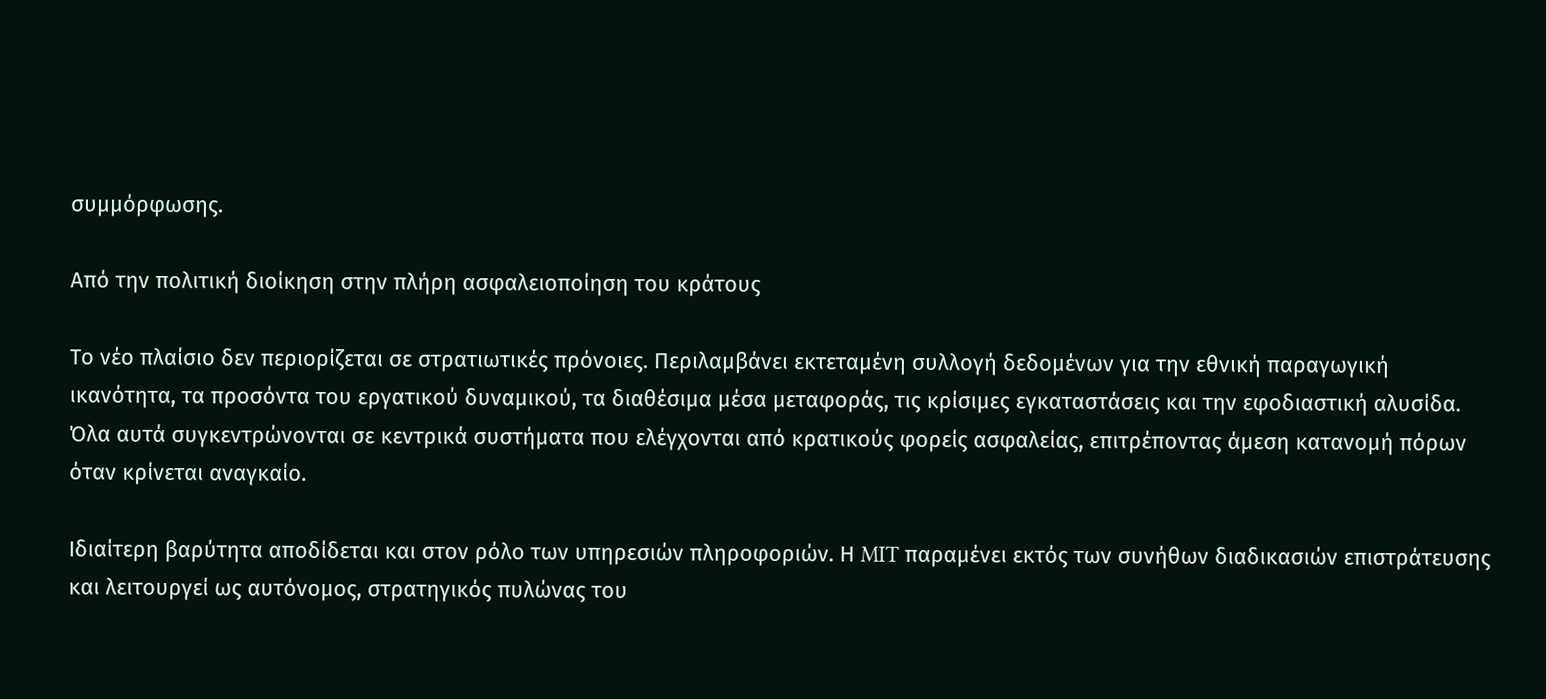συμμόρφωσης.

Από την πολιτική διοίκηση στην πλήρη ασφαλειοποίηση του κράτους

Το νέο πλαίσιο δεν περιορίζεται σε στρατιωτικές πρόνοιες. Περιλαμβάνει εκτεταμένη συλλογή δεδομένων για την εθνική παραγωγική ικανότητα, τα προσόντα του εργατικού δυναμικού, τα διαθέσιμα μέσα μεταφοράς, τις κρίσιμες εγκαταστάσεις και την εφοδιαστική αλυσίδα. Όλα αυτά συγκεντρώνονται σε κεντρικά συστήματα που ελέγχονται από κρατικούς φορείς ασφαλείας, επιτρέποντας άμεση κατανομή πόρων όταν κρίνεται αναγκαίο.

Ιδιαίτερη βαρύτητα αποδίδεται και στον ρόλο των υπηρεσιών πληροφοριών. Η MIT παραμένει εκτός των συνήθων διαδικασιών επιστράτευσης και λειτουργεί ως αυτόνομος, στρατηγικός πυλώνας του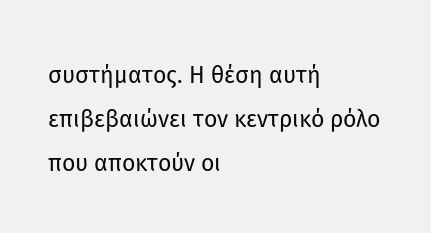συστήματος. Η θέση αυτή επιβεβαιώνει τον κεντρικό ρόλο που αποκτούν οι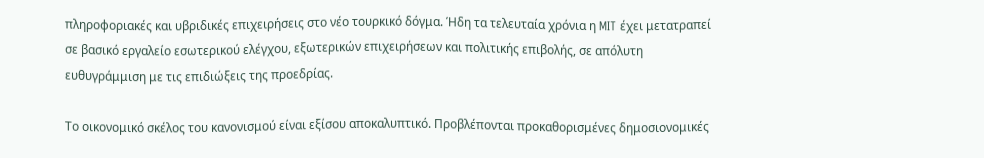πληροφοριακές και υβριδικές επιχειρήσεις στο νέο τουρκικό δόγμα. Ήδη τα τελευταία χρόνια η MIT έχει μετατραπεί σε βασικό εργαλείο εσωτερικού ελέγχου, εξωτερικών επιχειρήσεων και πολιτικής επιβολής, σε απόλυτη ευθυγράμμιση με τις επιδιώξεις της προεδρίας.

Το οικονομικό σκέλος του κανονισμού είναι εξίσου αποκαλυπτικό. Προβλέπονται προκαθορισμένες δημοσιονομικές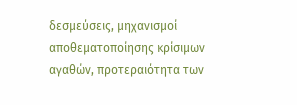δεσμεύσεις, μηχανισμοί αποθεματοποίησης κρίσιμων αγαθών, προτεραιότητα των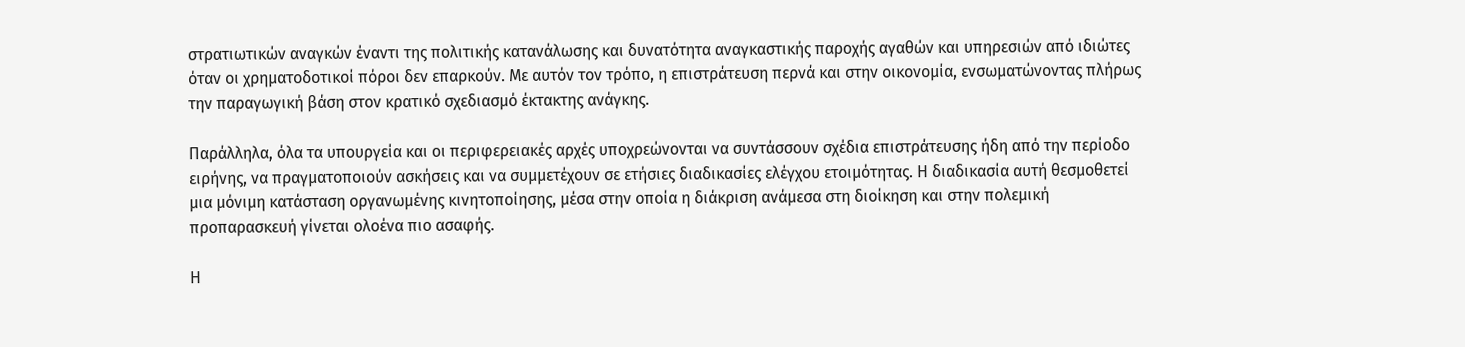στρατιωτικών αναγκών έναντι της πολιτικής κατανάλωσης και δυνατότητα αναγκαστικής παροχής αγαθών και υπηρεσιών από ιδιώτες όταν οι χρηματοδοτικοί πόροι δεν επαρκούν. Με αυτόν τον τρόπο, η επιστράτευση περνά και στην οικονομία, ενσωματώνοντας πλήρως την παραγωγική βάση στον κρατικό σχεδιασμό έκτακτης ανάγκης.

Παράλληλα, όλα τα υπουργεία και οι περιφερειακές αρχές υποχρεώνονται να συντάσσουν σχέδια επιστράτευσης ήδη από την περίοδο ειρήνης, να πραγματοποιούν ασκήσεις και να συμμετέχουν σε ετήσιες διαδικασίες ελέγχου ετοιμότητας. Η διαδικασία αυτή θεσμοθετεί μια μόνιμη κατάσταση οργανωμένης κινητοποίησης, μέσα στην οποία η διάκριση ανάμεσα στη διοίκηση και στην πολεμική προπαρασκευή γίνεται ολοένα πιο ασαφής.

Η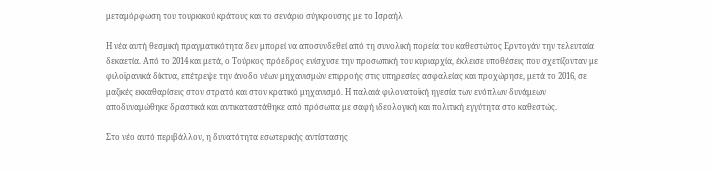μεταμόρφωση του τουρκικού κράτους και το σενάριο σύγκρουσης με το Ισραήλ

Η νέα αυτή θεσμική πραγματικότητα δεν μπορεί να αποσυνδεθεί από τη συνολική πορεία του καθεστώτος Ερντογάν την τελευταία δεκαετία. Από το 2014 και μετά, ο Τούρκος πρόεδρος ενίσχυσε την προσωπική του κυριαρχία, έκλεισε υποθέσεις που σχετίζονταν με φιλοϊρανικά δίκτυα, επέτρεψε την άνοδο νέων μηχανισμών επιρροής στις υπηρεσίες ασφαλείας και προχώρησε, μετά το 2016, σε μαζικές εκκαθαρίσεις στον στρατό και στον κρατικό μηχανισμό. Η παλαιά φιλονατοϊκή ηγεσία των ενόπλων δυνάμεων αποδυναμώθηκε δραστικά και αντικαταστάθηκε από πρόσωπα με σαφή ιδεολογική και πολιτική εγγύτητα στο καθεστώς.

Στο νέο αυτό περιβάλλον, η δυνατότητα εσωτερικής αντίστασης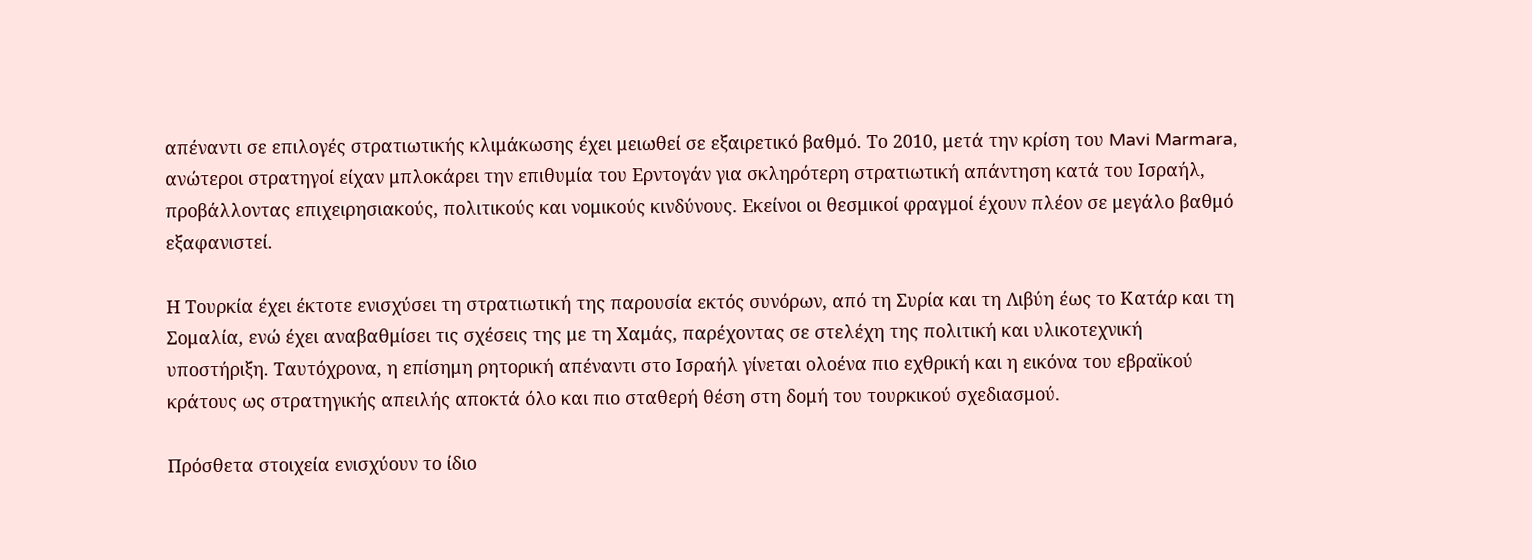απέναντι σε επιλογές στρατιωτικής κλιμάκωσης έχει μειωθεί σε εξαιρετικό βαθμό. Το 2010, μετά την κρίση του Mavi Marmara, ανώτεροι στρατηγοί είχαν μπλοκάρει την επιθυμία του Ερντογάν για σκληρότερη στρατιωτική απάντηση κατά του Ισραήλ, προβάλλοντας επιχειρησιακούς, πολιτικούς και νομικούς κινδύνους. Εκείνοι οι θεσμικοί φραγμοί έχουν πλέον σε μεγάλο βαθμό εξαφανιστεί.

Η Τουρκία έχει έκτοτε ενισχύσει τη στρατιωτική της παρουσία εκτός συνόρων, από τη Συρία και τη Λιβύη έως το Κατάρ και τη Σομαλία, ενώ έχει αναβαθμίσει τις σχέσεις της με τη Χαμάς, παρέχοντας σε στελέχη της πολιτική και υλικοτεχνική υποστήριξη. Ταυτόχρονα, η επίσημη ρητορική απέναντι στο Ισραήλ γίνεται ολοένα πιο εχθρική και η εικόνα του εβραϊκού κράτους ως στρατηγικής απειλής αποκτά όλο και πιο σταθερή θέση στη δομή του τουρκικού σχεδιασμού.

Πρόσθετα στοιχεία ενισχύουν το ίδιο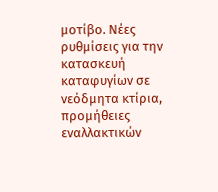μοτίβο. Νέες ρυθμίσεις για την κατασκευή καταφυγίων σε νεόδμητα κτίρια, προμήθειες εναλλακτικών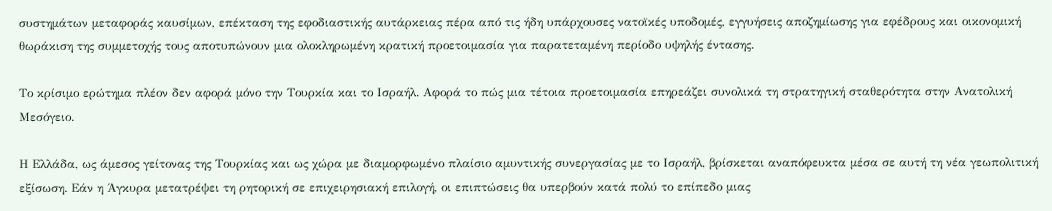συστημάτων μεταφοράς καυσίμων, επέκταση της εφοδιαστικής αυτάρκειας πέρα από τις ήδη υπάρχουσες νατοϊκές υποδομές, εγγυήσεις αποζημίωσης για εφέδρους και οικονομική θωράκιση της συμμετοχής τους αποτυπώνουν μια ολοκληρωμένη κρατική προετοιμασία για παρατεταμένη περίοδο υψηλής έντασης.

Το κρίσιμο ερώτημα πλέον δεν αφορά μόνο την Τουρκία και το Ισραήλ. Αφορά το πώς μια τέτοια προετοιμασία επηρεάζει συνολικά τη στρατηγική σταθερότητα στην Ανατολική Μεσόγειο.

Η Ελλάδα, ως άμεσος γείτονας της Τουρκίας και ως χώρα με διαμορφωμένο πλαίσιο αμυντικής συνεργασίας με το Ισραήλ, βρίσκεται αναπόφευκτα μέσα σε αυτή τη νέα γεωπολιτική εξίσωση. Εάν η Άγκυρα μετατρέψει τη ρητορική σε επιχειρησιακή επιλογή, οι επιπτώσεις θα υπερβούν κατά πολύ το επίπεδο μιας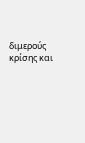διμερούς κρίσης και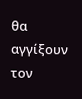θα αγγίξουν τον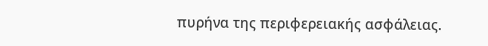πυρήνα της περιφερειακής ασφάλειας.